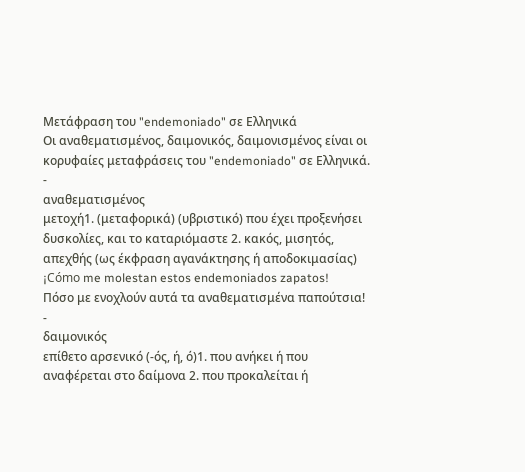Μετάφραση του "endemoniado" σε Ελληνικά
Οι αναθεματισμένος, δαιμονικός, δαιμονισμένος είναι οι κορυφαίες μεταφράσεις του "endemoniado" σε Ελληνικά.
-
αναθεματισμένος
μετοχή1. (μεταφορικά) (υβριστικό) που έχει προξενήσει δυσκολίες, και το καταριόμαστε 2. κακός, μισητός, απεχθής (ως έκφραση αγανάκτησης ή αποδοκιμασίας)
¡Cómo me molestan estos endemoniados zapatos!
Πόσο με ενοχλούν αυτά τα αναθεματισμένα παπούτσια!
-
δαιμονικός
επίθετο αρσενικό (-ός, ή, ό)1. που ανήκει ή που αναφέρεται στο δαίμονα 2. που προκαλείται ή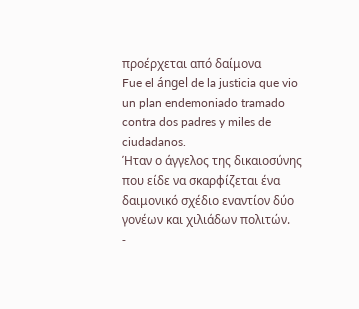προέρχεται από δαίμονα
Fue el ángel de la justicia que vio un plan endemoniado tramado contra dos padres y miles de ciudadanos.
Ήταν ο άγγελος της δικαιοσύνης που είδε να σκαρφίζεται ένα δαιμονικό σχέδιο εναντίον δύο γονέων και χιλιάδων πολιτών.
-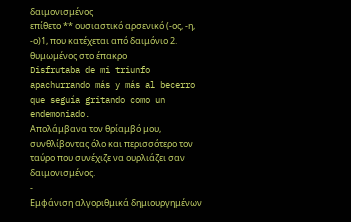δαιμονισμένος
επίθετο ** ουσιαστικό αρσενικό (-ος, -η, -ο)1, που κατέχεται από δαιμόνιο 2. θυμωμένος στο έπακρο
Disfrutaba de mi triunfo apachurrando más y más al becerro que seguía gritando como un endemoniado.
Απολάμβανα τον θρίαμβό μου, συνθλίβοντας όλο και περισσότερο τον ταύρο που συνέχιζε να ουρλιάζει σαν δαιμονισμένος.
-
Εμφάνιση αλγοριθμικά δημιουργημένων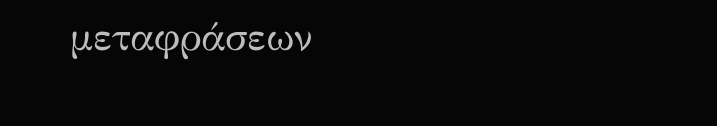μεταφράσεων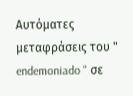Αυτόματες μεταφράσεις του " endemoniado " σε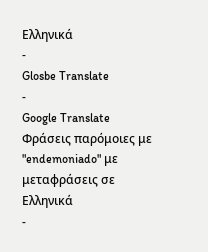Ελληνικά
-
Glosbe Translate
-
Google Translate
Φράσεις παρόμοιες με "endemoniado" με μεταφράσεις σε Ελληνικά
-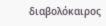διαβολόκαιρος